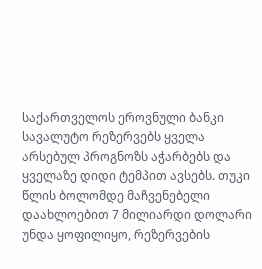საქართველოს ეროვნული ბანკი სავალუტო რეზერვებს ყველა არსებულ პროგნოზს აჭარბებს და ყველაზე დიდი ტემპით ავსებს. თუკი წლის ბოლომდე მაჩვენებელი დაახლოებით 7 მილიარდი დოლარი უნდა ყოფილიყო, რეზერვების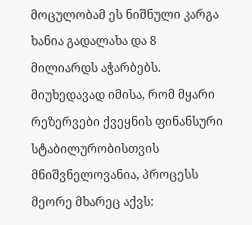მოცულობამ ეს ნიშნული კარგა ხანია გადალახა და 8 მილიარდს აჭარბებს. მიუხედავად იმისა, რომ მყარი რეზერვები ქვეყნის ფინანსური სტაბილურობისთვის მნიშვნელოვანია, პროცესს მეორე მხარეც აქვს: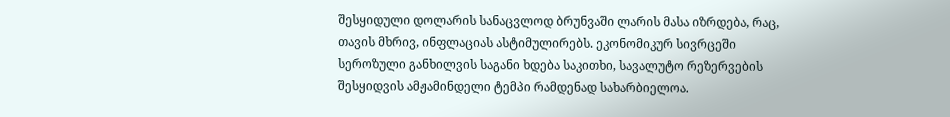შესყიდული დოლარის სანაცვლოდ ბრუნვაში ლარის მასა იზრდება, რაც, თავის მხრივ, ინფლაციას ასტიმულირებს. ეკონომიკურ სივრცეში სეროზული განხილვის საგანი ხდება საკითხი, სავალუტო რეზერვების შესყიდვის ამჟამინდელი ტემპი რამდენად სახარბიელოა.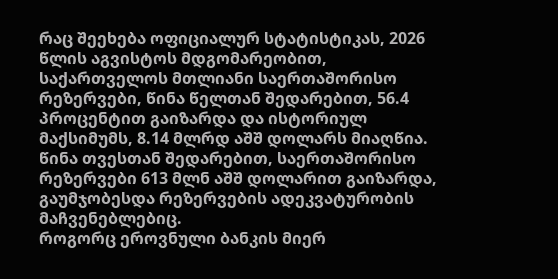რაც შეეხება ოფიციალურ სტატისტიკას, 2026 წლის აგვისტოს მდგომარეობით, საქართველოს მთლიანი საერთაშორისო რეზერვები, წინა წელთან შედარებით, 56.4 პროცენტით გაიზარდა და ისტორიულ მაქსიმუმს, 8.14 მლრდ აშშ დოლარს მიაღწია. წინა თვესთან შედარებით, საერთაშორისო რეზერვები 613 მლნ აშშ დოლარით გაიზარდა, გაუმჯობესდა რეზერვების ადეკვატურობის მაჩვენებლებიც.
როგორც ეროვნული ბანკის მიერ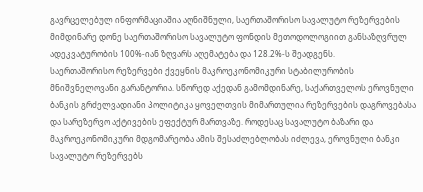გავრცელებულ ინფორმაციაშია აღნიშნული, საერთაშორისო სავალუტო რეზერვების მიმდინარე დონე საერთაშორისო სავალუტო ფონდის მეთოდოლოგიით განსაზღვრულ ადეკვატურობის 100%-იან ზღვარს აღემატება და 128.2%-ს შეადგენს.
საერთაშორისო რეზერვები ქვეყნის მაკროეკონომიკური სტაბილურობის მნიშვნელოვანი გარანტორია. სწორედ აქედან გამომდინარე, საქართველოს ეროვნული ბანკის გრძელვადიანი პოლიტიკა ყოველთვის მიმართულია რეზერვების დაგროვებასა და სარეზერვო აქტივების ეფექტურ მართვაზე. როდესაც სავალუტო ბაზარი და მაკროეკონომიკური მდგომარეობა ამის შესაძლებლობას იძლევა, ეროვნული ბანკი სავალუტო რეზერვებს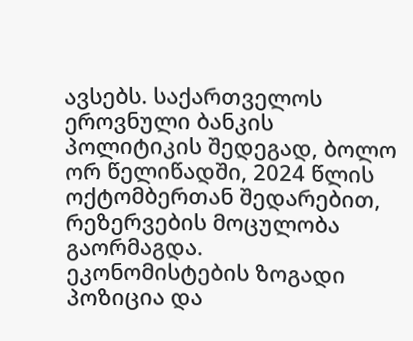ავსებს. საქართველოს ეროვნული ბანკის პოლიტიკის შედეგად, ბოლო ორ წელიწადში, 2024 წლის ოქტომბერთან შედარებით, რეზერვების მოცულობა გაორმაგდა.
ეკონომისტების ზოგადი პოზიცია და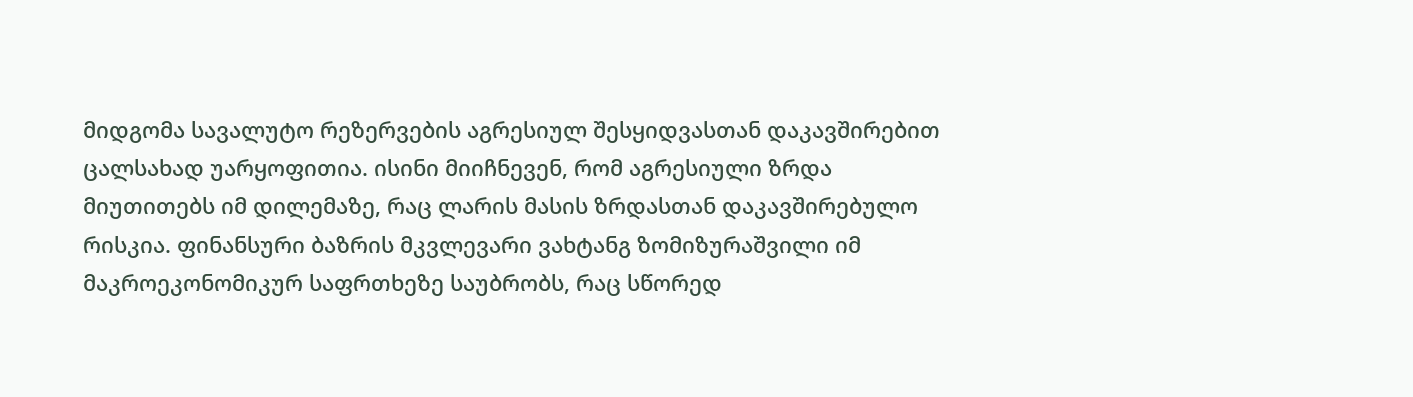მიდგომა სავალუტო რეზერვების აგრესიულ შესყიდვასთან დაკავშირებით ცალსახად უარყოფითია. ისინი მიიჩნევენ, რომ აგრესიული ზრდა მიუთითებს იმ დილემაზე, რაც ლარის მასის ზრდასთან დაკავშირებულო რისკია. ფინანსური ბაზრის მკვლევარი ვახტანგ ზომიზურაშვილი იმ მაკროეკონომიკურ საფრთხეზე საუბრობს, რაც სწორედ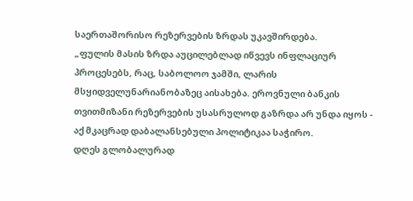საერთაშორისო რეზერვების ზრდას უკავშირდება.
„ფულის მასის ზრდა აუცილებლად იწვევს ინფლაციურ პროცესებს, რაც, საბოლოო ჯამში, ლარის მსყიდველუნარიანობაზეც აისახება. ეროვნული ბანკის თვითმიზანი რეზერვების უსასრულოდ გაზრდა არ უნდა იყოს - აქ მკაცრად დაბალანსებული პოლიტიკაა საჭირო.
დღეს გლობალურად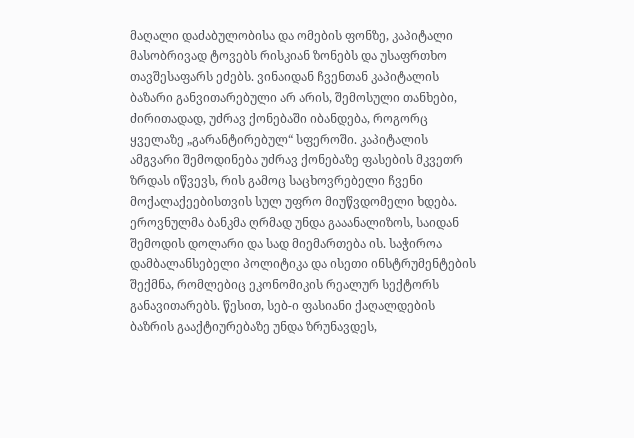მაღალი დაძაბულობისა და ომების ფონზე, კაპიტალი მასობრივად ტოვებს რისკიან ზონებს და უსაფრთხო თავშესაფარს ეძებს. ვინაიდან ჩვენთან კაპიტალის ბაზარი განვითარებული არ არის, შემოსული თანხები, ძირითადად, უძრავ ქონებაში იბანდება, როგორც ყველაზე „გარანტირებულ“ სფეროში. კაპიტალის ამგვარი შემოდინება უძრავ ქონებაზე ფასების მკვეთრ ზრდას იწვევს, რის გამოც საცხოვრებელი ჩვენი მოქალაქეებისთვის სულ უფრო მიუწვდომელი ხდება.
ეროვნულმა ბანკმა ღრმად უნდა გააანალიზოს, საიდან შემოდის დოლარი და სად მიემართება ის. საჭიროა დამბალანსებელი პოლიტიკა და ისეთი ინსტრუმენტების შექმნა, რომლებიც ეკონომიკის რეალურ სექტორს განავითარებს. წესით, სებ-ი ფასიანი ქაღალდების ბაზრის გააქტიურებაზე უნდა ზრუნავდეს,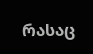რასაც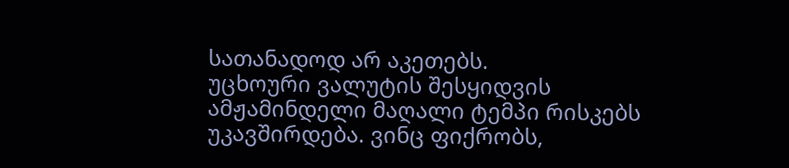სათანადოდ არ აკეთებს.
უცხოური ვალუტის შესყიდვის ამჟამინდელი მაღალი ტემპი რისკებს უკავშირდება. ვინც ფიქრობს,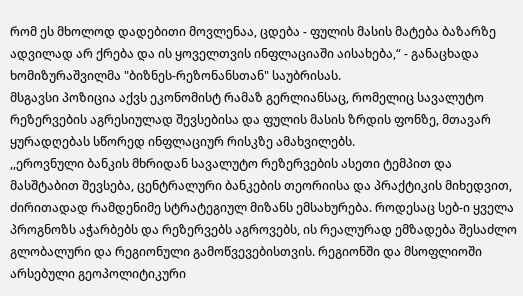რომ ეს მხოლოდ დადებითი მოვლენაა, ცდება - ფულის მასის მატება ბაზარზე ადვილად არ ქრება და ის ყოველთვის ინფლაციაში აისახება,“ - განაცხადა ხომიზურაშვილმა "ბიზნეს-რეზონანსთან" საუბრისას.
მსგავსი პოზიცია აქვს ეკონომისტ რამაზ გერლიანსაც, რომელიც სავალუტო რეზერვების აგრესიულად შევსებისა და ფულის მასის ზრდის ფონზე, მთავარ ყურადღებას სწორედ ინფლაციურ რისკზე ამახვილებს.
,,ეროვნული ბანკის მხრიდან სავალუტო რეზერვების ასეთი ტემპით და მასშტაბით შევსება, ცენტრალური ბანკების თეორიისა და პრაქტიკის მიხედვით, ძირითადად რამდენიმე სტრატეგიულ მიზანს ემსახურება. როდესაც სებ-ი ყველა პროგნოზს აჭარბებს და რეზერვებს აგროვებს, ის რეალურად ემზადება შესაძლო გლობალური და რეგიონული გამოწვევებისთვის. რეგიონში და მსოფლიოში არსებული გეოპოლიტიკური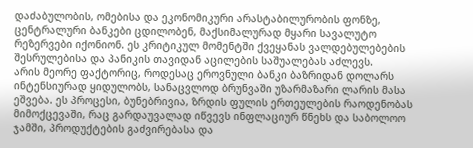დაძაბულობის, ომებისა და ეკონომიკური არასტაბილურობის ფონზე, ცენტრალური ბანკები ცდილობენ, მაქსიმალურად მყარი სავალუტო რეზერვები იქონიონ. ეს კრიტიკულ მომენტში ქვეყანას ვალდებულებების შესრულებისა და პანიკის თავიდან აცილების საშუალებას აძლევს.
არის მეორე ფაქტორიც, როდესაც ეროვნული ბანკი ბაზრიდან დოლარს ინტენსიურად ყიდულობს, სანაცვლოდ ბრუნვაში უზარმაზარი ლარის მასა ეშვება. ეს პროცესი, ბუნებრივია, ზრდის ფულის ერთეულების რაოდენობას მიმოქცევაში, რაც გარდაუვალად იწვევს ინფლაციურ წნეხს და საბოლოო ჯამში, პროდუქტების გაძვირებასა და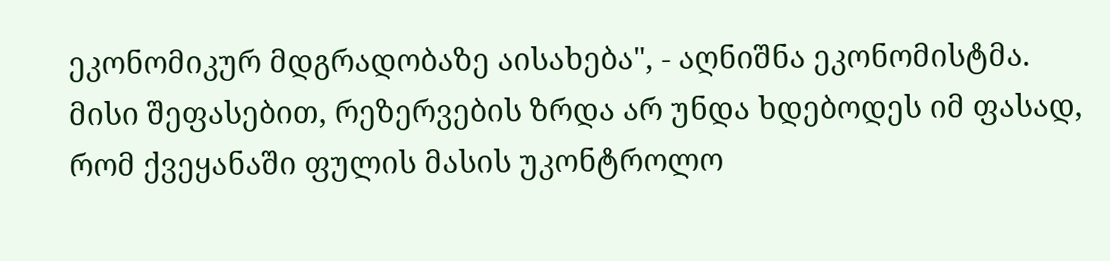ეკონომიკურ მდგრადობაზე აისახება", - აღნიშნა ეკონომისტმა.
მისი შეფასებით, რეზერვების ზრდა არ უნდა ხდებოდეს იმ ფასად, რომ ქვეყანაში ფულის მასის უკონტროლო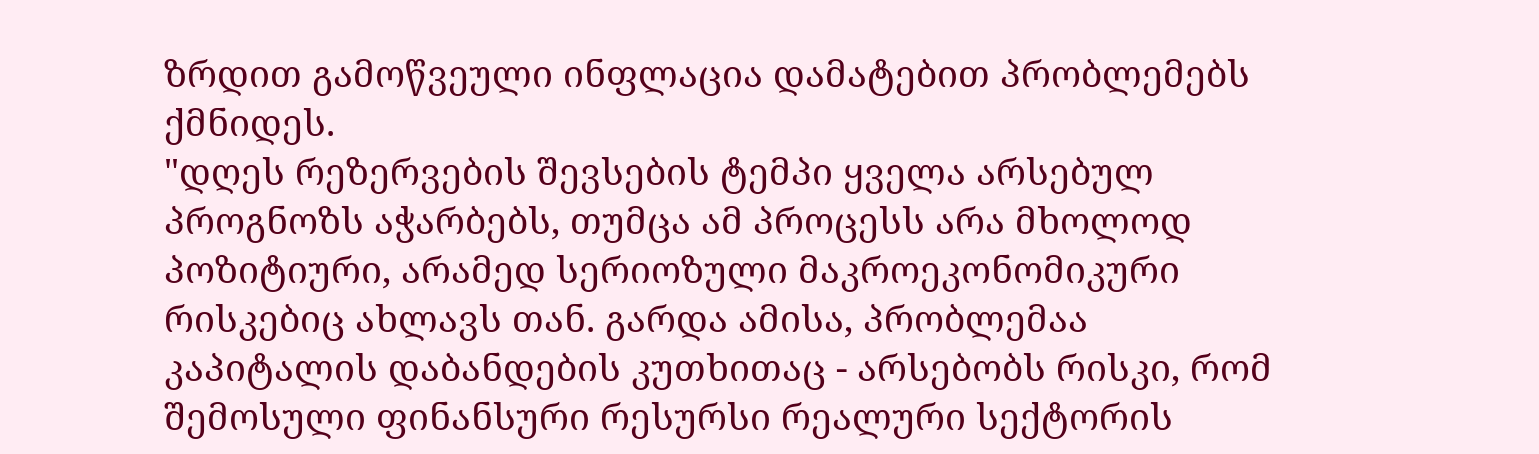ზრდით გამოწვეული ინფლაცია დამატებით პრობლემებს ქმნიდეს.
"დღეს რეზერვების შევსების ტემპი ყველა არსებულ პროგნოზს აჭარბებს, თუმცა ამ პროცესს არა მხოლოდ პოზიტიური, არამედ სერიოზული მაკროეკონომიკური რისკებიც ახლავს თან. გარდა ამისა, პრობლემაა კაპიტალის დაბანდების კუთხითაც - არსებობს რისკი, რომ შემოსული ფინანსური რესურსი რეალური სექტორის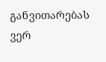განვითარებას ვერ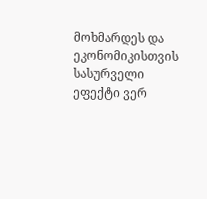მოხმარდეს და ეკონომიკისთვის სასურველი ეფექტი ვერ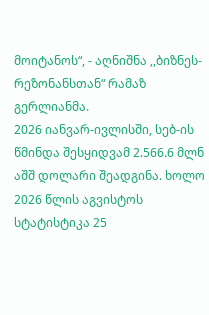მოიტანოს“, - აღნიშნა ,,ბიზნეს-რეზონანსთან“ რამაზ გერლიანმა.
2026 იანვარ-ივლისში, სებ-ის წმინდა შესყიდვამ 2.566.6 მლნ აშშ დოლარი შეადგინა. ხოლო 2026 წლის აგვისტოს სტატისტიკა 25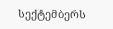სექტემბერს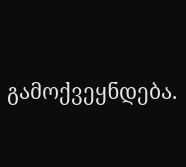გამოქვეყნდება.